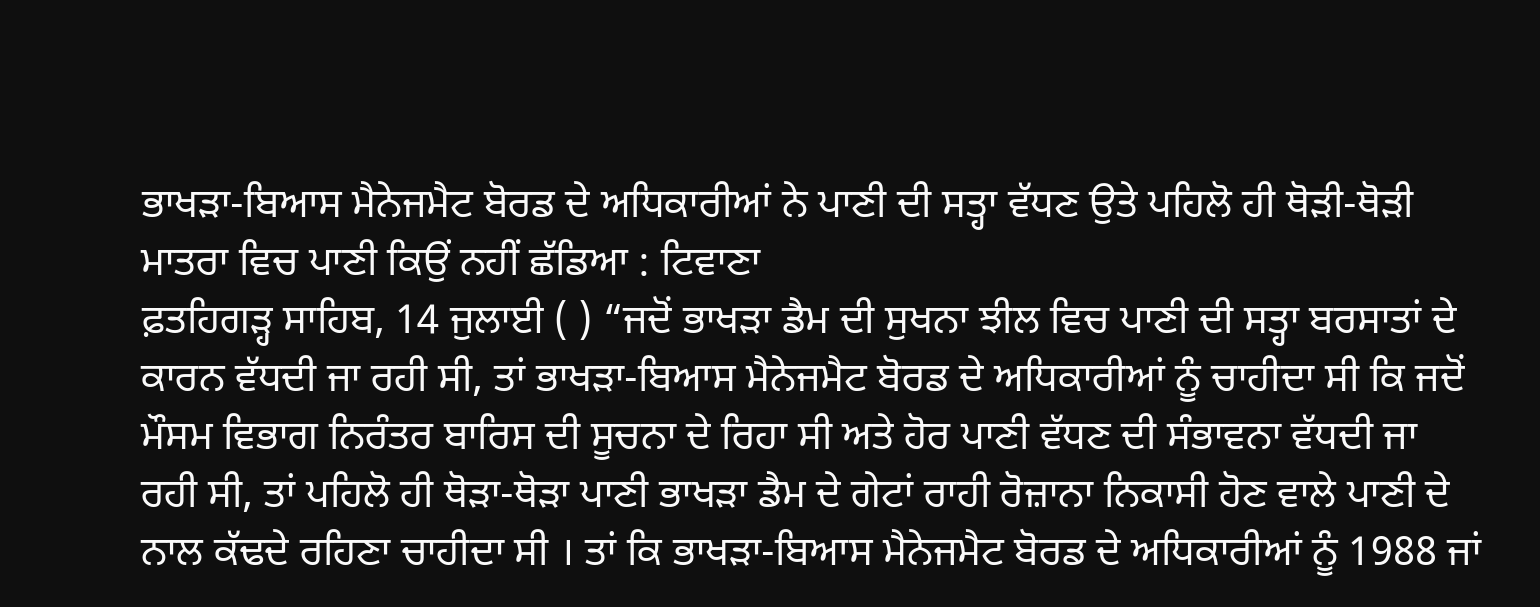ਭਾਖੜਾ-ਬਿਆਸ ਮੈਨੇਜਮੈਟ ਬੋਰਡ ਦੇ ਅਧਿਕਾਰੀਆਂ ਨੇ ਪਾਣੀ ਦੀ ਸਤ੍ਹਾ ਵੱਧਣ ਉਤੇ ਪਹਿਲੋ ਹੀ ਥੋੜੀ-ਥੋੜੀ ਮਾਤਰਾ ਵਿਚ ਪਾਣੀ ਕਿਉਂ ਨਹੀਂ ਛੱਡਿਆ : ਟਿਵਾਣਾ
ਫ਼ਤਹਿਗੜ੍ਹ ਸਾਹਿਬ, 14 ਜੁਲਾਈ ( ) “ਜਦੋਂ ਭਾਖੜਾ ਡੈਮ ਦੀ ਸੁਖਨਾ ਝੀਲ ਵਿਚ ਪਾਣੀ ਦੀ ਸਤ੍ਹਾ ਬਰਸਾਤਾਂ ਦੇ ਕਾਰਨ ਵੱਧਦੀ ਜਾ ਰਹੀ ਸੀ, ਤਾਂ ਭਾਖੜਾ-ਬਿਆਸ ਮੈਨੇਜਮੈਟ ਬੋਰਡ ਦੇ ਅਧਿਕਾਰੀਆਂ ਨੂੰ ਚਾਹੀਦਾ ਸੀ ਕਿ ਜਦੋਂ ਮੌਸਮ ਵਿਭਾਗ ਨਿਰੰਤਰ ਬਾਰਿਸ ਦੀ ਸੂਚਨਾ ਦੇ ਰਿਹਾ ਸੀ ਅਤੇ ਹੋਰ ਪਾਣੀ ਵੱਧਣ ਦੀ ਸੰਭਾਵਨਾ ਵੱਧਦੀ ਜਾ ਰਹੀ ਸੀ, ਤਾਂ ਪਹਿਲੋ ਹੀ ਥੋੜਾ-ਥੋੜਾ ਪਾਣੀ ਭਾਖੜਾ ਡੈਮ ਦੇ ਗੇਟਾਂ ਰਾਹੀ ਰੋਜ਼ਾਨਾ ਨਿਕਾਸੀ ਹੋਣ ਵਾਲੇ ਪਾਣੀ ਦੇ ਨਾਲ ਕੱਢਦੇ ਰਹਿਣਾ ਚਾਹੀਦਾ ਸੀ । ਤਾਂ ਕਿ ਭਾਖੜਾ-ਬਿਆਸ ਮੈਨੇਜਮੈਟ ਬੋਰਡ ਦੇ ਅਧਿਕਾਰੀਆਂ ਨੂੰ 1988 ਜਾਂ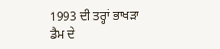1993 ਦੀ ਤਰ੍ਹਾਂ ਭਾਖੜਾ ਡੈਮ ਦੇ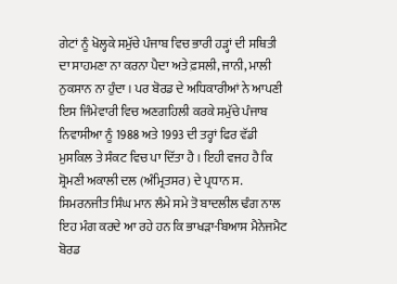ਗੇਟਾਂ ਨੂੰ ਖੋਲ੍ਹਕੇ ਸਮੁੱਚੇ ਪੰਜਾਬ ਵਿਚ ਭਾਰੀ ਹੜ੍ਹਾਂ ਦੀ ਸਥਿਤੀ ਦਾ ਸਾਹਮਣਾ ਨਾ ਕਰਨਾ ਪੈਦਾ ਅਤੇ ਫ਼ਸਲੀ, ਜਾਨੀ, ਮਾਲੀ ਨੁਕਸਾਨ ਨਾ ਹੁੰਦਾ । ਪਰ ਬੋਰਡ ਦੇ ਅਧਿਕਾਰੀਆਂ ਨੇ ਆਪਣੀ ਇਸ ਜਿੰਮੇਵਾਰੀ ਵਿਚ ਅਣਗਹਿਲੀ ਕਰਕੇ ਸਮੁੱਚੇ ਪੰਜਾਬ ਨਿਵਾਸੀਆ ਨੂੰ 1988 ਅਤੇ 1993 ਦੀ ਤਰ੍ਹਾਂ ਫਿਰ ਵੱਡੀ ਮੁਸਕਿਲ ਤੇ ਸੰਕਟ ਵਿਚ ਪਾ ਦਿੱਤਾ ਹੈ । ਇਹੀ ਵਜਹ ਹੈ ਕਿ ਸ਼੍ਰੋਮਣੀ ਅਕਾਲੀ ਦਲ (ਅੰਮ੍ਰਿਤਸਰ) ਦੇ ਪ੍ਰਧਾਨ ਸ. ਸਿਮਰਨਜੀਤ ਸਿੰਘ ਮਾਨ ਲੰਮੇ ਸਮੇ ਤੋ ਬਾਦਲੀਲ ਢੰਗ ਨਾਲ ਇਹ ਮੰਗ ਕਰਦੇ ਆ ਰਹੇ ਹਨ ਕਿ ਭਾਖੜਾ-ਬਿਆਸ ਮੈਨੇਜਮੈਟ ਬੋਰਡ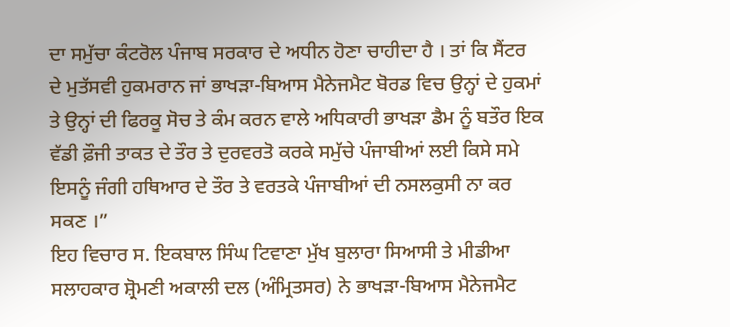ਦਾ ਸਮੁੱਚਾ ਕੰਟਰੋਲ ਪੰਜਾਬ ਸਰਕਾਰ ਦੇ ਅਧੀਨ ਹੋਣਾ ਚਾਹੀਦਾ ਹੈ । ਤਾਂ ਕਿ ਸੈਂਟਰ ਦੇ ਮੁਤੱਸਵੀ ਹੁਕਮਰਾਨ ਜਾਂ ਭਾਖੜਾ-ਬਿਆਸ ਮੈਨੇਜਮੈਟ ਬੋਰਡ ਵਿਚ ਉਨ੍ਹਾਂ ਦੇ ਹੁਕਮਾਂ ਤੇ ਉਨ੍ਹਾਂ ਦੀ ਫਿਰਕੂ ਸੋਚ ਤੇ ਕੰਮ ਕਰਨ ਵਾਲੇ ਅਧਿਕਾਰੀ ਭਾਖੜਾ ਡੈਮ ਨੂੰ ਬਤੌਰ ਇਕ ਵੱਡੀ ਫ਼ੌਜੀ ਤਾਕਤ ਦੇ ਤੌਰ ਤੇ ਦੁਰਵਰਤੋ ਕਰਕੇ ਸਮੁੱਚੇ ਪੰਜਾਬੀਆਂ ਲਈ ਕਿਸੇ ਸਮੇ ਇਸਨੂੰ ਜੰਗੀ ਹਥਿਆਰ ਦੇ ਤੌਰ ਤੇ ਵਰਤਕੇ ਪੰਜਾਬੀਆਂ ਦੀ ਨਸਲਕੁਸੀ ਨਾ ਕਰ ਸਕਣ ।”
ਇਹ ਵਿਚਾਰ ਸ. ਇਕਬਾਲ ਸਿੰਘ ਟਿਵਾਣਾ ਮੁੱਖ ਬੁਲਾਰਾ ਸਿਆਸੀ ਤੇ ਮੀਡੀਆ ਸਲਾਹਕਾਰ ਸ਼੍ਰੋਮਣੀ ਅਕਾਲੀ ਦਲ (ਅੰਮ੍ਰਿਤਸਰ) ਨੇ ਭਾਖੜਾ-ਬਿਆਸ ਮੈਨੇਜਮੈਟ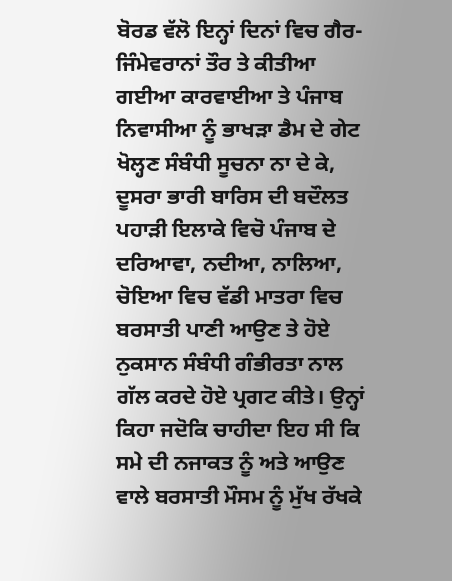ਬੋਰਡ ਵੱਲੋ ਇਨ੍ਹਾਂ ਦਿਨਾਂ ਵਿਚ ਗੈਰ-ਜਿੰਮੇਵਰਾਨਾਂ ਤੌਰ ਤੇ ਕੀਤੀਆ ਗਈਆ ਕਾਰਵਾਈਆ ਤੇ ਪੰਜਾਬ ਨਿਵਾਸੀਆ ਨੂੰ ਭਾਖੜਾ ਡੈਮ ਦੇ ਗੇਟ ਖੋਲ੍ਹਣ ਸੰਬੰਧੀ ਸੂਚਨਾ ਨਾ ਦੇ ਕੇ, ਦੂਸਰਾ ਭਾਰੀ ਬਾਰਿਸ ਦੀ ਬਦੌਲਤ ਪਹਾੜੀ ਇਲਾਕੇ ਵਿਚੋ ਪੰਜਾਬ ਦੇ ਦਰਿਆਵਾ, ਨਦੀਆ, ਨਾਲਿਆ, ਚੋਇਆ ਵਿਚ ਵੱਡੀ ਮਾਤਰਾ ਵਿਚ ਬਰਸਾਤੀ ਪਾਣੀ ਆਉਣ ਤੇ ਹੋਏ ਨੁਕਸਾਨ ਸੰਬੰਧੀ ਗੰਭੀਰਤਾ ਨਾਲ ਗੱਲ ਕਰਦੇ ਹੋਏ ਪ੍ਰਗਟ ਕੀਤੇ। ਉਨ੍ਹਾਂ ਕਿਹਾ ਜਦੋਕਿ ਚਾਹੀਦਾ ਇਹ ਸੀ ਕਿ ਸਮੇ ਦੀ ਨਜਾਕਤ ਨੂੰ ਅਤੇ ਆਉਣ ਵਾਲੇ ਬਰਸਾਤੀ ਮੌਸਮ ਨੂੰ ਮੁੱਖ ਰੱਖਕੇ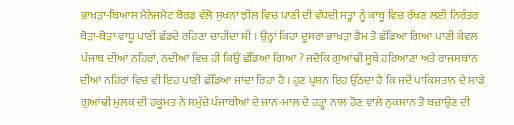ਭਾਖੜਾ-ਬਿਆਸ ਮੈਨੇਜਮੈਟ ਬੋਰਡ ਵੱਲੋ ਸੁਖਨਾ ਝੀਲ ਵਿਚ ਪਾਣੀ ਦੀ ਵੱਧਦੀ ਸਤ੍ਹਾ ਨੂੰ ਕਾਬੂ ਵਿਚ ਰੱਖਣ ਲਈ ਨਿਰੰਤਰ ਥੋੜਾ-ਥੋੜਾ ਵਾਧੂ ਪਾਣੀ ਛੱਡਦੇ ਰਹਿਣਾ ਚਾਹੀਦਾ ਸੀ । ਉਨ੍ਹਾਂ ਕਿਹਾ ਦੂਸਰਾ ਭਾਖੜਾ ਡੈਮ ਤੋ ਛੱਡਿਆ ਗਿਆ ਪਾਣੀ ਕੇਵਲ ਪੰਜਾਬ ਦੀਆਂ ਨਹਿਰਾਂ, ਨਦੀਆਂ ਵਿਚ ਹੀ ਕਿਉਂ ਛੱਡਿਆ ਗਿਆ ? ਜਦੋਕਿ ਗੁਆਂਢੀ ਸੂਬੇ ਹਰਿਆਣਾ ਅਤੇ ਰਾਜਸਥਾਂਨ ਦੀਆਂ ਨਹਿਰਾਂ ਵਿਚ ਵੀ ਇਹ ਪਾਣੀ ਛੱਡਿਆ ਜਾਂਦਾ ਰਿਹਾ ਹੈ । ਹੁਣ ਪ੍ਰਸ਼ਨ ਇਹ ਉੱਠਦਾ ਹੈ ਕਿ ਜਦੋਂ ਪਾਕਿਸਤਾਨ ਦੇ ਸਾਡੇ ਗੁਆਂਢੀ ਮੁਲਕ ਦੀ ਹਕੂਮਤ ਨੇ ਸਮੁੱਚੇ ਪੰਜਾਬੀਆਂ ਦੇ ਜਾਨ-ਮਾਲ ਦੇ ਹੜ੍ਹਾ ਨਾਲ ਹੋਣ ਵਾਲੇ ਨੁਕਸਾਨ ਤੋ ਬਚਾਉਣ ਦੀ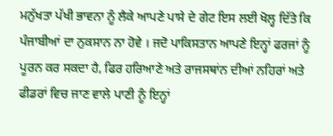ਮਨੁੱਖਤਾ ਪੱਖੀ ਭਾਵਨਾ ਨੂੰ ਲੈਕੇ ਆਪਣੇ ਪਾਸੇ ਦੇ ਗੇਟ ਇਸ ਲਈ ਖੋਲ੍ਹ ਦਿੱਤੇ ਕਿ ਪੰਜਾਬੀਆਂ ਦਾ ਨੁਕਸਾਨ ਨਾ ਹੋਵੇ । ਜਦੋ ਪਾਕਿਸਤਾਨ ਆਪਣੇ ਇਨ੍ਹਾਂ ਫਰਜਾਂ ਨੂੰ ਪੂਰਨ ਕਰ ਸਕਦਾ ਹੈ, ਫਿਰ ਹਰਿਆਣੇ ਅਤੇ ਰਾਜਸਥਾਂਨ ਦੀਆਂ ਨਹਿਰਾਂ ਅਤੇ ਫੀਡਰਾਂ ਵਿਚ ਜਾਣ ਵਾਲੇ ਪਾਣੀ ਨੂੰ ਇਨ੍ਹਾਂ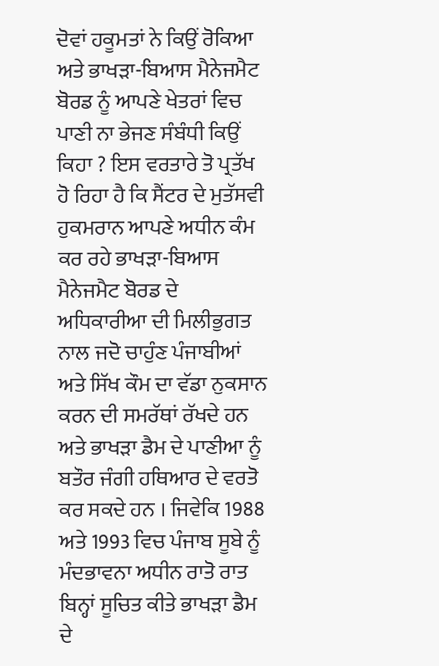ਦੋਵਾਂ ਹਕੂਮਤਾਂ ਨੇ ਕਿਉਂ ਰੋਕਿਆ ਅਤੇ ਭਾਖੜਾ-ਬਿਆਸ ਮੈਨੇਜਮੈਟ ਬੋਰਡ ਨੂੰ ਆਪਣੇ ਖੇਤਰਾਂ ਵਿਚ ਪਾਣੀ ਨਾ ਭੇਜਣ ਸੰਬੰਧੀ ਕਿਉਂ ਕਿਹਾ ? ਇਸ ਵਰਤਾਰੇ ਤੋ ਪ੍ਰਤੱਖ ਹੋ ਰਿਹਾ ਹੈ ਕਿ ਸੈਂਟਰ ਦੇ ਮੁਤੱਸਵੀ ਹੁਕਮਰਾਨ ਆਪਣੇ ਅਧੀਨ ਕੰਮ ਕਰ ਰਹੇ ਭਾਖੜਾ-ਬਿਆਸ ਮੈਨੇਜਮੈਟ ਬੋਰਡ ਦੇ ਅਧਿਕਾਰੀਆ ਦੀ ਮਿਲੀਭੁਗਤ ਨਾਲ ਜਦੋ ਚਾਹੁੰਣ ਪੰਜਾਬੀਆਂ ਅਤੇ ਸਿੱਖ ਕੌਮ ਦਾ ਵੱਡਾ ਨੁਕਸਾਨ ਕਰਨ ਦੀ ਸਮਰੱਥਾਂ ਰੱਖਦੇ ਹਨ ਅਤੇ ਭਾਖੜਾ ਡੈਮ ਦੇ ਪਾਣੀਆ ਨੂੰ ਬਤੌਰ ਜੰਗੀ ਹਥਿਆਰ ਦੇ ਵਰਤੋ ਕਰ ਸਕਦੇ ਹਨ । ਜਿਵੇਕਿ 1988 ਅਤੇ 1993 ਵਿਚ ਪੰਜਾਬ ਸੂਬੇ ਨੂੰ ਮੰਦਭਾਵਨਾ ਅਧੀਨ ਰਾਤੋ ਰਾਤ ਬਿਨ੍ਹਾਂ ਸੂਚਿਤ ਕੀਤੇ ਭਾਖੜਾ ਡੈਮ ਦੇ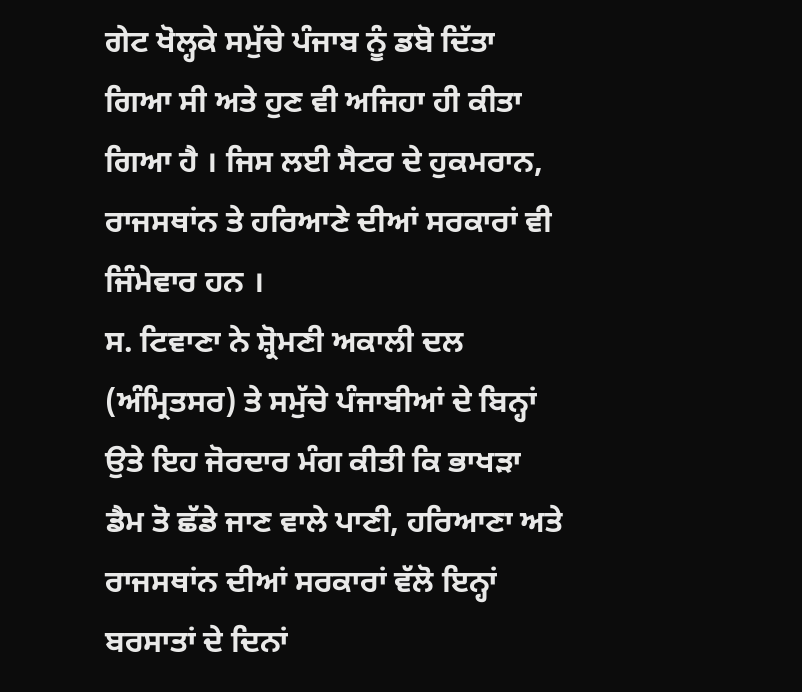ਗੇਟ ਖੋਲ੍ਹਕੇ ਸਮੁੱਚੇ ਪੰਜਾਬ ਨੂੰ ਡਬੋ ਦਿੱਤਾ ਗਿਆ ਸੀ ਅਤੇ ਹੁਣ ਵੀ ਅਜਿਹਾ ਹੀ ਕੀਤਾ ਗਿਆ ਹੈ । ਜਿਸ ਲਈ ਸੈਟਰ ਦੇ ਹੁਕਮਰਾਨ, ਰਾਜਸਥਾਂਨ ਤੇ ਹਰਿਆਣੇ ਦੀਆਂ ਸਰਕਾਰਾਂ ਵੀ ਜਿੰਮੇਵਾਰ ਹਨ ।
ਸ. ਟਿਵਾਣਾ ਨੇ ਸ਼੍ਰੋਮਣੀ ਅਕਾਲੀ ਦਲ (ਅੰਮ੍ਰਿਤਸਰ) ਤੇ ਸਮੁੱਚੇ ਪੰਜਾਬੀਆਂ ਦੇ ਬਿਨ੍ਹਾਂ ਉਤੇ ਇਹ ਜੋਰਦਾਰ ਮੰਗ ਕੀਤੀ ਕਿ ਭਾਖੜਾ ਡੈਮ ਤੋ ਛੱਡੇ ਜਾਣ ਵਾਲੇ ਪਾਣੀ, ਹਰਿਆਣਾ ਅਤੇ ਰਾਜਸਥਾਂਨ ਦੀਆਂ ਸਰਕਾਰਾਂ ਵੱਲੋ ਇਨ੍ਹਾਂ ਬਰਸਾਤਾਂ ਦੇ ਦਿਨਾਂ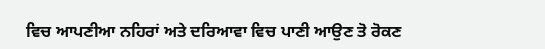ਵਿਚ ਆਪਣੀਆ ਨਹਿਰਾਂ ਅਤੇ ਦਰਿਆਵਾ ਵਿਚ ਪਾਣੀ ਆਉਣ ਤੋ ਰੋਕਣ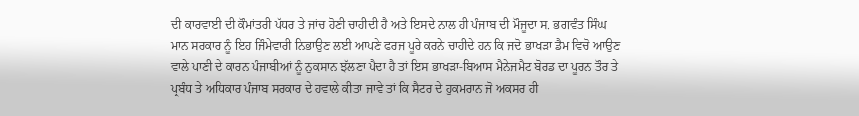ਦੀ ਕਾਰਵਾਈ ਦੀ ਕੌਮਾਂਤਰੀ ਪੱਧਰ ਤੇ ਜਾਂਚ ਹੋਣੀ ਚਾਹੀਦੀ ਹੈ ਅਤੇ ਇਸਦੇ ਨਾਲ ਹੀ ਪੰਜਾਬ ਦੀ ਮੌਜੂਦਾ ਸ. ਭਗਵੰਤ ਸਿੰਘ ਮਾਨ ਸਰਕਾਰ ਨੂੰ ਇਹ ਜਿੰਮੇਵਾਰੀ ਨਿਭਾਉਣ ਲਈ ਆਪਣੇ ਫਰਜ ਪੂਰੇ ਕਰਨੇ ਚਾਹੀਦੇ ਹਨ ਕਿ ਜਦੋ ਭਾਖੜਾ ਡੈਮ ਵਿਚੋ ਆਉਣ ਵਾਲੇ ਪਾਣੀ ਦੇ ਕਾਰਨ ਪੰਜਾਬੀਆਂ ਨੂੰ ਨੁਕਸਾਨ ਝੱਲਣਾ ਪੈਦਾ ਹੈ ਤਾਂ ਇਸ ਭਾਖੜਾ-ਬਿਆਸ ਮੈਨੇਜਮੈਟ ਬੋਰਡ ਦਾ ਪੂਰਨ ਤੌਰ ਤੇ ਪ੍ਰਬੰਧ ਤੇ ਅਧਿਕਾਰ ਪੰਜਾਬ ਸਰਕਾਰ ਦੇ ਹਵਾਲੇ ਕੀਤਾ ਜਾਵੇ ਤਾਂ ਕਿ ਸੈਟਰ ਦੇ ਹੁਕਮਰਾਨ ਜੋ ਅਕਸਰ ਹੀ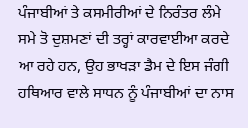ਪੰਜਾਬੀਆਂ ਤੇ ਕਸਮੀਰੀਆਂ ਦੇ ਨਿਰੰਤਰ ਲੰਮੇ ਸਮੇ ਤੋ ਦੁਸ਼ਮਣਾਂ ਦੀ ਤਰ੍ਹਾਂ ਕਾਰਵਾਈਆ ਕਰਦੇ ਆ ਰਹੇ ਹਨ, ਉਹ ਭਾਖੜਾ ਡੈਮ ਦੇ ਇਸ ਜੰਗੀ ਹਥਿਆਰ ਵਾਲੇ ਸਾਧਨ ਨੂੰ ਪੰਜਾਬੀਆਂ ਦਾ ਨਾਸ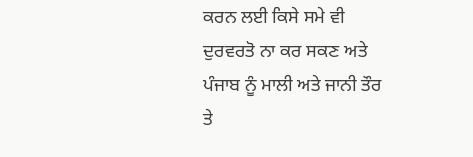ਕਰਨ ਲਈ ਕਿਸੇ ਸਮੇ ਵੀ ਦੁਰਵਰਤੋ ਨਾ ਕਰ ਸਕਣ ਅਤੇ ਪੰਜਾਬ ਨੂੰ ਮਾਲੀ ਅਤੇ ਜਾਨੀ ਤੌਰ ਤੇ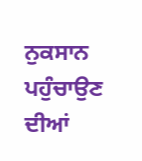ਨੁਕਸਾਨ ਪਹੁੰਚਾਉਣ ਦੀਆਂ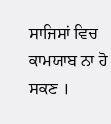ਸਾਜਿਸਾਂ ਵਿਚ ਕਾਮਯਾਬ ਨਾ ਹੋ ਸਕਣ ।